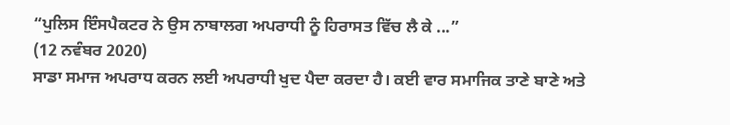“ਪੁਲਿਸ ਇੰਸਪੈਕਟਰ ਨੇ ਉਸ ਨਾਬਾਲਗ ਅਪਰਾਧੀ ਨੂੰ ਹਿਰਾਸਤ ਵਿੱਚ ਲੈ ਕੇ ...”
(12 ਨਵੰਬਰ 2020)
ਸਾਡਾ ਸਮਾਜ ਅਪਰਾਧ ਕਰਨ ਲਈ ਅਪਰਾਧੀ ਖੁਦ ਪੈਦਾ ਕਰਦਾ ਹੈ। ਕਈ ਵਾਰ ਸਮਾਜਿਕ ਤਾਣੇ ਬਾਣੇ ਅਤੇ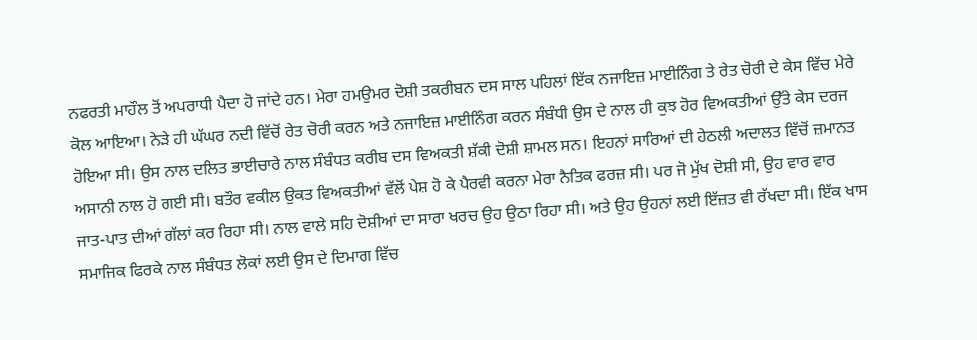ਨਫਰਤੀ ਮਾਹੌਲ ਤੋਂ ਅਪਰਾਧੀ ਪੈਦਾ ਹੋ ਜਾਂਦੇ ਹਨ। ਮੇਰਾ ਹਮਉਮਰ ਦੋਸ਼ੀ ਤਕਰੀਬਨ ਦਸ ਸਾਲ ਪਹਿਲਾਂ ਇੱਕ ਨਜਾਇਜ਼ ਮਾਈਨਿੰਗ ਤੇ ਰੇਤ ਚੋਰੀ ਦੇ ਕੇਸ ਵਿੱਚ ਮੇਰੇ ਕੋਲ ਆਇਆ। ਨੇੜੇ ਹੀ ਘੱਘਰ ਨਦੀ ਵਿੱਚੋਂ ਰੇਤ ਚੋਰੀ ਕਰਨ ਅਤੇ ਨਜਾਇਜ਼ ਮਾਈਨਿੰਗ ਕਰਨ ਸੰਬੰਧੀ ਉਸ ਦੇ ਨਾਲ ਹੀ ਕੁਝ ਹੋਰ ਵਿਅਕਤੀਆਂ ਉੱਤੇ ਕੇਸ ਦਰਜ ਹੋਇਆ ਸੀ। ਉਸ ਨਾਲ ਦਲਿਤ ਭਾਈਚਾਰੇ ਨਾਲ ਸੰਬੰਧਤ ਕਰੀਬ ਦਸ ਵਿਅਕਤੀ ਸ਼ੱਕੀ ਦੋਸ਼ੀ ਸ਼ਾਮਲ ਸਨ। ਇਹਨਾਂ ਸਾਰਿਆਂ ਦੀ ਹੇਠਲੀ ਅਦਾਲਤ ਵਿੱਚੋਂ ਜ਼ਮਾਨਤ ਅਸਾਨੀ ਨਾਲ ਹੋ ਗਈ ਸੀ। ਬਤੌਰ ਵਕੀਲ ਉਕਤ ਵਿਅਕਤੀਆਂ ਵੱਲੋਂ ਪੇਸ਼ ਹੋ ਕੇ ਪੈਰਵੀ ਕਰਨਾ ਮੇਰਾ ਨੈਤਿਕ ਫਰਜ਼ ਸੀ। ਪਰ ਜੋ ਮੁੱਖ ਦੋਸ਼ੀ ਸੀ, ਉਹ ਵਾਰ ਵਾਰ ਜਾਤ-ਪਾਤ ਦੀਆਂ ਗੱਲਾਂ ਕਰ ਰਿਹਾ ਸੀ। ਨਾਲ ਵਾਲੇ ਸਹਿ ਦੋਸ਼ੀਆਂ ਦਾ ਸਾਰਾ ਖਰਚ ਉਹ ਉਠਾ ਰਿਹਾ ਸੀ। ਅਤੇ ਉਹ ਉਹਨਾਂ ਲਈ ਇੱਜ਼ਤ ਵੀ ਰੱਖਦਾ ਸੀ। ਇੱਕ ਖਾਸ ਸਮਾਜਿਕ ਫਿਰਕੇ ਨਾਲ ਸੰਬੰਧਤ ਲੋਕਾਂ ਲਈ ਉਸ ਦੇ ਦਿਮਾਗ ਵਿੱਚ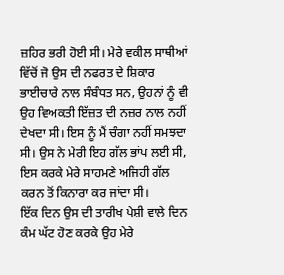ਜ਼ਹਿਰ ਭਰੀ ਹੋਈ ਸੀ। ਮੇਰੇ ਵਕੀਲ ਸਾਥੀਆਂ ਵਿੱਚੋਂ ਜੋ ਉਸ ਦੀ ਨਫਰਤ ਦੇ ਸ਼ਿਕਾਰ ਭਾਈਚਾਰੇ ਨਾਲ ਸੰਬੰਧਤ ਸਨ, ਉਹਨਾਂ ਨੂੰ ਵੀ ਉਹ ਵਿਅਕਤੀ ਇੱਜ਼ਤ ਦੀ ਨਜ਼ਰ ਨਾਲ ਨਹੀਂ ਦੇਖਦਾ ਸੀ। ਇਸ ਨੂੰ ਮੈਂ ਚੰਗਾ ਨਹੀਂ ਸਮਝਦਾ ਸੀ। ਉਸ ਨੇ ਮੇਰੀ ਇਹ ਗੱਲ ਭਾਂਪ ਲਈ ਸੀ, ਇਸ ਕਰਕੇ ਮੇਰੇ ਸਾਹਮਣੇ ਅਜਿਹੀ ਗੱਲ ਕਰਨ ਤੋਂ ਕਿਨਾਰਾ ਕਰ ਜਾਂਦਾ ਸੀ।
ਇੱਕ ਦਿਨ ਉਸ ਦੀ ਤਾਰੀਖ ਪੇਸ਼ੀ ਵਾਲੇ ਦਿਨ ਕੰਮ ਘੱਟ ਹੋਣ ਕਰਕੇ ਉਹ ਮੇਰੇ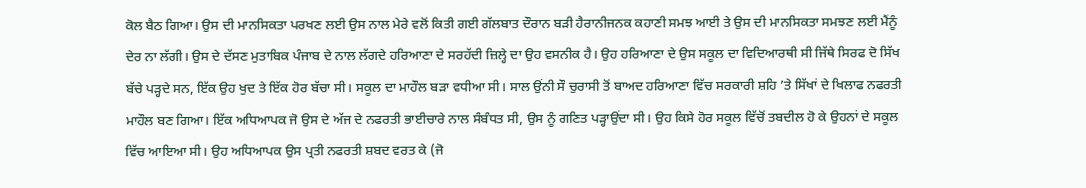ਕੋਲ ਬੈਠ ਗਿਆ। ਉਸ ਦੀ ਮਾਨਸਿਕਤਾ ਪਰਖਣ ਲਈ ਉਸ ਨਾਲ ਮੇਰੇ ਵਲੋਂ ਕਿਤੀ ਗਈ ਗੱਲਬਾਤ ਦੌਰਾਨ ਬੜੀ ਹੈਰਾਨੀਜਨਕ ਕਹਾਣੀ ਸਮਝ ਆਈ ਤੇ ਉਸ ਦੀ ਮਾਨਸਿਕਤਾ ਸਮਝਣ ਲਈ ਮੈਂਨੂੰ ਦੇਰ ਨਾ ਲੱਗੀ। ਉਸ ਦੇ ਦੱਸਣ ਮੁਤਾਬਿਕ ਪੰਜਾਬ ਦੇ ਨਾਲ ਲੱਗਦੇ ਹਰਿਆਣਾ ਦੇ ਸਰਹੱਦੀ ਜ਼ਿਲ੍ਹੇ ਦਾ ਉਹ ਵਸਨੀਕ ਹੈ। ਉਹ ਹਰਿਆਣਾ ਦੇ ਉਸ ਸਕੂਲ ਦਾ ਵਿਦਿਆਰਥੀ ਸੀ ਜਿੱਥੇ ਸਿਰਫ ਦੋ ਸਿੱਖ ਬੱਚੇ ਪੜ੍ਹਦੇ ਸਨ, ਇੱਕ ਉਹ ਖੁਦ ਤੇ ਇੱਕ ਹੋਰ ਬੱਚਾ ਸੀ। ਸਕੂਲ ਦਾ ਮਾਹੌਲ ਬੜਾ ਵਧੀਆ ਸੀ। ਸਾਲ ਉਂਨੀ ਸੌ ਚੁਰਾਸੀ ਤੋਂ ਬਾਅਦ ਹਰਿਆਣਾ ਵਿੱਚ ਸਰਕਾਰੀ ਸ਼ਹਿ ’ਤੇ ਸਿੱਖਾਂ ਦੇ ਖਿਲਾਫ ਨਫਰਤੀ ਮਾਹੌਲ ਬਣ ਗਿਆ। ਇੱਕ ਅਧਿਆਪਕ ਜੋ ਉਸ ਦੇ ਅੱਜ ਦੇ ਨਫਰਤੀ ਭਾਈਚਾਰੇ ਨਾਲ ਸੰਬੰਧਤ ਸੀ, ਉਸ ਨੂੰ ਗਣਿਤ ਪੜ੍ਹਾਉਂਦਾ ਸੀ। ਉਹ ਕਿਸੇ ਹੋਰ ਸਕੂਲ ਵਿੱਚੋਂ ਤਬਦੀਲ ਹੋ ਕੇ ਉਹਨਾਂ ਦੇ ਸਕੂਲ ਵਿੱਚ ਆਇਆ ਸੀ। ਉਹ ਅਧਿਆਪਕ ਉਸ ਪ੍ਰਤੀ ਨਫਰਤੀ ਸ਼ਬਦ ਵਰਤ ਕੇ (ਜੋ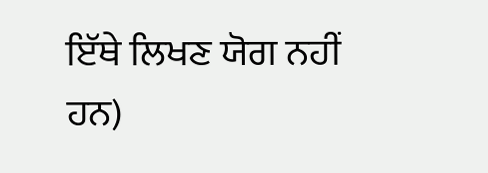ਇੱਥੇ ਲਿਖਣ ਯੋਗ ਨਹੀਂ ਹਨ)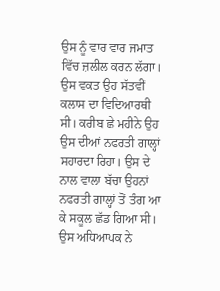ਉਸ ਨੂੰ ਵਾਰ ਵਾਰ ਜਮਾਤ ਵਿੱਚ ਜ਼ਲੀਲ ਕਰਨ ਲੱਗਾ। ਉਸ ਵਕਤ ਉਹ ਸੱਤਵੀਂ ਕਲਾਸ ਦਾ ਵਿਦਿਆਰਥੀ ਸੀ। ਕਰੀਬ ਛੇ ਮਹੀਨੇ ਉਹ ਉਸ ਦੀਆਂ ਨਫਰਤੀ ਗਾਲ੍ਹਾਂ ਸਹਾਰਦਾ ਰਿਹਾ। ਉਸ ਦੇ ਨਾਲ ਵਾਲਾ ਬੱਚਾ ਉਹਨਾਂ ਨਫਰਤੀ ਗਾਲ੍ਹਾਂ ਤੋਂ ਤੰਗ ਆ ਕੇ ਸਕੂਲ ਛੱਡ ਗਿਆ ਸੀ। ਉਸ ਅਧਿਆਪਕ ਨੇ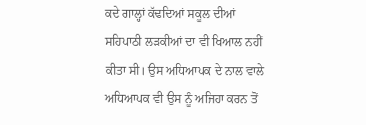ਕਦੇ ਗਾਲ੍ਹਾਂ ਕੱਢਦਿਆਂ ਸਕੂਲ ਦੀਆਂ ਸਹਿਪਾਠੀ ਲੜਕੀਆਂ ਦਾ ਵੀ ਖਿਆਲ ਨਹੀਂ ਕੀਤਾ ਸੀ। ਉਸ ਅਧਿਆਪਕ ਦੇ ਨਾਲ ਵਾਲੇ ਅਧਿਆਪਕ ਵੀ ਉਸ ਨੂੰ ਅਜਿਹਾ ਕਰਨ ਤੋਂ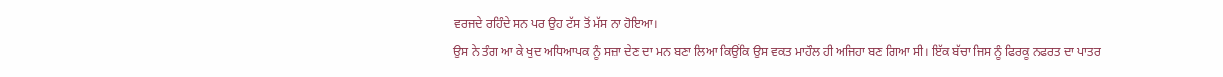ਵਰਜਦੇ ਰਹਿੰਦੇ ਸਨ ਪਰ ਉਹ ਟੱਸ ਤੋਂ ਮੱਸ ਨਾ ਹੋਇਆ।
ਉਸ ਨੇ ਤੰਗ ਆ ਕੇ ਖੁਦ ਅਧਿਆਪਕ ਨੂੰ ਸਜ਼ਾ ਦੇਣ ਦਾ ਮਨ ਬਣਾ ਲਿਆ ਕਿਉਂਕਿ ਉਸ ਵਕਤ ਮਾਹੌਲ ਹੀ ਅਜਿਹਾ ਬਣ ਗਿਆ ਸੀ। ਇੱਕ ਬੱਚਾ ਜਿਸ ਨੂੰ ਫਿਰਕੂ ਨਫਰਤ ਦਾ ਪਾਤਰ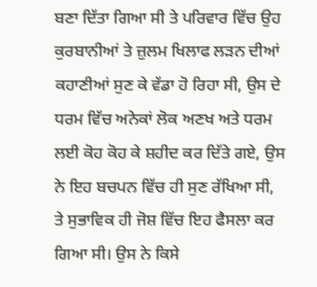ਬਣਾ ਦਿੱਤਾ ਗਿਆ ਸੀ ਤੇ ਪਰਿਵਾਰ ਵਿੱਚ ਉਹ ਕੁਰਬਾਨੀਆਂ ਤੇ ਜ਼ੁਲਮ ਖਿਲਾਫ ਲੜਨ ਦੀਆਂ ਕਹਾਣੀਆਂ ਸੁਣ ਕੇ ਵੱਡਾ ਹੋ ਰਿਹਾ ਸੀ, ਉਸ ਦੇ ਧਰਮ ਵਿੱਚ ਅਨੇਕਾਂ ਲੋਕ ਅਣਖ ਅਤੇ ਧਰਮ ਲਈ ਕੋਹ ਕੋਹ ਕੇ ਸ਼ਹੀਦ ਕਰ ਦਿੱਤੇ ਗਏ, ਉਸ ਨੇ ਇਹ ਬਚਪਨ ਵਿੱਚ ਹੀ ਸੁਣ ਰੱਖਿਆ ਸੀ, ਤੇ ਸੁਭਾਵਿਕ ਹੀ ਜੋਸ਼ ਵਿੱਚ ਇਹ ਫੈਸਲਾ ਕਰ ਗਿਆ ਸੀ। ਉਸ ਨੇ ਕਿਸੇ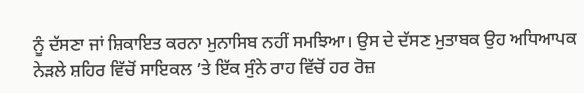ਨੂੰ ਦੱਸਣਾ ਜਾਂ ਸ਼ਿਕਾਇਤ ਕਰਨਾ ਮੁਨਾਸਿਬ ਨਹੀਂ ਸਮਝਿਆ। ਉਸ ਦੇ ਦੱਸਣ ਮੁਤਾਬਕ ਉਹ ਅਧਿਆਪਕ ਨੇੜਲੇ ਸ਼ਹਿਰ ਵਿੱਚੋਂ ਸਾਇਕਲ ’ਤੇ ਇੱਕ ਸੁੰਨੇ ਰਾਹ ਵਿੱਚੋਂ ਹਰ ਰੋਜ਼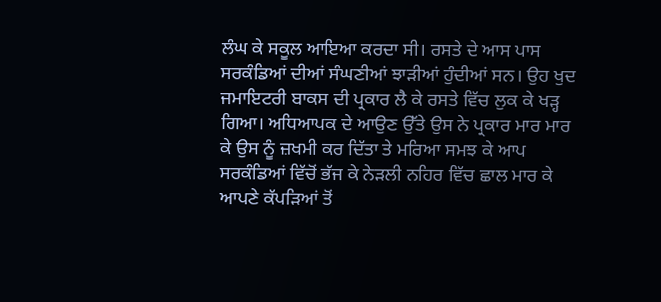ਲੰਘ ਕੇ ਸਕੂਲ ਆਇਆ ਕਰਦਾ ਸੀ। ਰਸਤੇ ਦੇ ਆਸ ਪਾਸ ਸਰਕੰਡਿਆਂ ਦੀਆਂ ਸੰਘਣੀਆਂ ਝਾੜੀਆਂ ਹੁੰਦੀਆਂ ਸਨ। ਉਹ ਖੁਦ ਜਮਾਇਟਰੀ ਬਾਕਸ ਦੀ ਪ੍ਰਕਾਰ ਲੈ ਕੇ ਰਸਤੇ ਵਿੱਚ ਲੁਕ ਕੇ ਖੜ੍ਹ ਗਿਆ। ਅਧਿਆਪਕ ਦੇ ਆਉਣ ਉੱਤੇ ਉਸ ਨੇ ਪ੍ਰਕਾਰ ਮਾਰ ਮਾਰ ਕੇ ਉਸ ਨੂੰ ਜ਼ਖਮੀ ਕਰ ਦਿੱਤਾ ਤੇ ਮਰਿਆ ਸਮਝ ਕੇ ਆਪ ਸਰਕੰਡਿਆਂ ਵਿੱਚੋਂ ਭੱਜ ਕੇ ਨੇੜਲੀ ਨਹਿਰ ਵਿੱਚ ਛਾਲ ਮਾਰ ਕੇ ਆਪਣੇ ਕੱਪੜਿਆਂ ਤੋਂ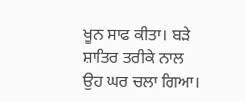ਖੂਨ ਸਾਫ ਕੀਤਾ। ਬੜੇ ਸ਼ਾਤਿਰ ਤਰੀਕੇ ਨਾਲ ਉਹ ਘਰ ਚਲਾ ਗਿਆ।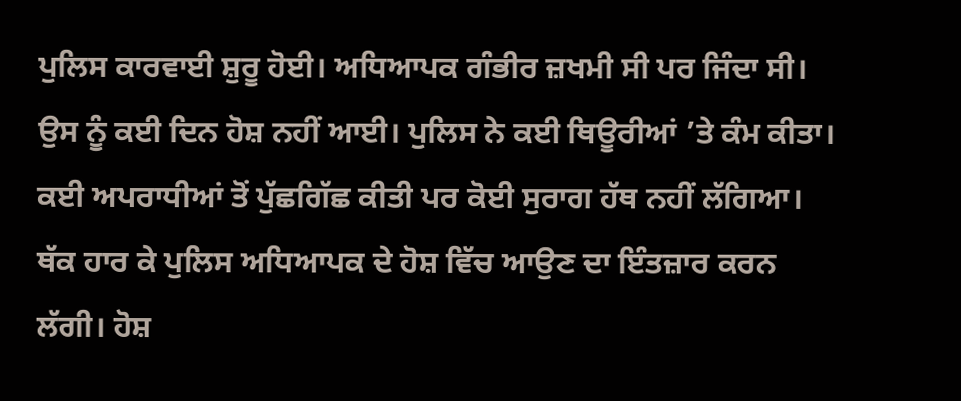ਪੁਲਿਸ ਕਾਰਵਾਈ ਸ਼ੁਰੂ ਹੋਈ। ਅਧਿਆਪਕ ਗੰਭੀਰ ਜ਼ਖਮੀ ਸੀ ਪਰ ਜਿੰਦਾ ਸੀ। ਉਸ ਨੂੰ ਕਈ ਦਿਨ ਹੋਸ਼ ਨਹੀਂ ਆਈ। ਪੁਲਿਸ ਨੇ ਕਈ ਥਿਊਰੀਆਂ ’ਤੇ ਕੰਮ ਕੀਤਾ। ਕਈ ਅਪਰਾਧੀਆਂ ਤੋਂ ਪੁੱਛਗਿੱਛ ਕੀਤੀ ਪਰ ਕੋਈ ਸੁਰਾਗ ਹੱਥ ਨਹੀਂ ਲੱਗਿਆ। ਥੱਕ ਹਾਰ ਕੇ ਪੁਲਿਸ ਅਧਿਆਪਕ ਦੇ ਹੋਸ਼ ਵਿੱਚ ਆਉਣ ਦਾ ਇੰਤਜ਼ਾਰ ਕਰਨ ਲੱਗੀ। ਹੋਸ਼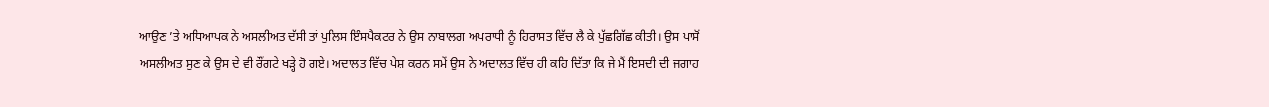ਆਉਣ ’ਤੇ ਅਧਿਆਪਕ ਨੇ ਅਸਲੀਅਤ ਦੱਸੀ ਤਾਂ ਪੁਲਿਸ ਇੰਸਪੈਕਟਰ ਨੇ ਉਸ ਨਾਬਾਲਗ ਅਪਰਾਧੀ ਨੂੰ ਹਿਰਾਸਤ ਵਿੱਚ ਲੈ ਕੇ ਪੁੱਛਗਿੱਛ ਕੀਤੀ। ਉਸ ਪਾਸੋਂ ਅਸਲੀਅਤ ਸੁਣ ਕੇ ਉਸ ਦੇ ਵੀ ਰੌਂਗਟੇ ਖੜ੍ਹੇ ਹੋ ਗਏ। ਅਦਾਲਤ ਵਿੱਚ ਪੇਸ਼ ਕਰਨ ਸਮੇਂ ਉਸ ਨੇ ਅਦਾਲਤ ਵਿੱਚ ਹੀ ਕਹਿ ਦਿੱਤਾ ਕਿ ਜੇ ਮੈਂ ਇਸਦੀ ਦੀ ਜਗਾਹ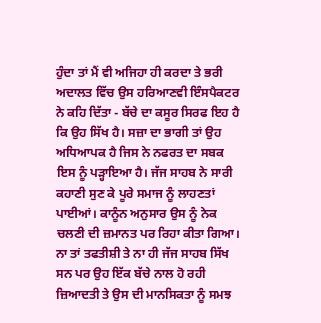ਹੁੰਦਾ ਤਾਂ ਮੈਂ ਵੀ ਅਜਿਹਾ ਹੀ ਕਰਦਾ ਤੇ ਭਰੀ ਅਦਾਲਤ ਵਿੱਚ ਉਸ ਹਰਿਆਣਵੀ ਇੰਸਪੈਕਟਰ ਨੇ ਕਹਿ ਦਿੱਤਾ - ਬੱਚੇ ਦਾ ਕਸੂਰ ਸਿਰਫ ਇਹ ਹੈ ਕਿ ਉਹ ਸਿੱਖ ਹੈ। ਸਜ਼ਾ ਦਾ ਭਾਗੀ ਤਾਂ ਉਹ ਅਧਿਆਪਕ ਹੈ ਜਿਸ ਨੇ ਨਫਰਤ ਦਾ ਸਬਕ ਇਸ ਨੂੰ ਪੜ੍ਹਾਇਆ ਹੈ। ਜੱਜ ਸਾਹਬ ਨੇ ਸਾਰੀ ਕਹਾਣੀ ਸੁਣ ਕੇ ਪੂਰੇ ਸਮਾਜ ਨੂੰ ਲਾਹਣਤਾਂ ਪਾਈਆਂ। ਕਾਨੂੰਨ ਅਨੁਸਾਰ ਉਸ ਨੂੰ ਨੇਕ ਚਲਣੀ ਦੀ ਜ਼ਮਾਨਤ ਪਰ ਰਿਹਾ ਕੀਤਾ ਗਿਆ। ਨਾ ਤਾਂ ਤਫਤੀਸ਼ੀ ਤੇ ਨਾ ਹੀ ਜੱਜ ਸਾਹਬ ਸਿੱਖ ਸਨ ਪਰ ਉਹ ਇੱਕ ਬੱਚੇ ਨਾਲ ਹੋ ਰਹੀ ਜ਼ਿਆਦਤੀ ਤੇ ਉਸ ਦੀ ਮਾਨਸਿਕਤਾ ਨੂੰ ਸਮਝ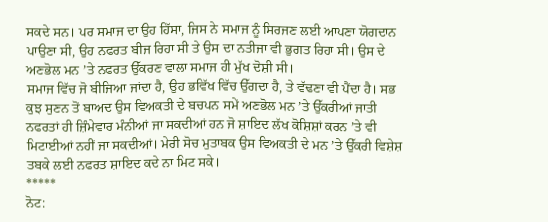ਸਕਦੇ ਸਨ। ਪਰ ਸਮਾਜ ਦਾ ਉਹ ਹਿੱਸਾ, ਜਿਸ ਨੇ ਸਮਾਜ ਨੂੰ ਸਿਰਜਣ ਲਈ ਆਪਣਾ ਯੋਗਦਾਨ ਪਾਉਣਾ ਸੀ, ਉਹ ਨਫਰਤ ਬੀਜ ਰਿਹਾ ਸੀ ਤੇ ਉਸ ਦਾ ਨਤੀਜਾ ਵੀ ਭੁਗਤ ਰਿਹਾ ਸੀ। ਉਸ ਦੇ ਅਣਭੋਲ ਮਨ ’ਤੇ ਨਫਰਤ ਉੱਕਰਣ ਵਾਲਾ ਸਮਾਜ ਹੀ ਮੁੱਖ ਦੋਸ਼ੀ ਸੀ।
ਸਮਾਜ ਵਿੱਚ ਜੋ ਬੀਜਿਆ ਜਾਂਦਾ ਹੈ, ਉਹ ਭਵਿੱਖ ਵਿੱਚ ਉੱਗਦਾ ਹੈ, ਤੇ ਵੱਢਣਾ ਵੀ ਪੈਂਦਾ ਹੈ। ਸਭ ਕੁਝ ਸੁਣਨ ਤੋਂ ਬਾਅਦ ਉਸ ਵਿਅਕਤੀ ਦੇ ਬਚਪਨ ਸਮੇਂ ਅਣਭੋਲ ਮਨ ’ਤੇ ਉੱਕਰੀਆਂ ਜਾਤੀ ਨਫਰਤਾਂ ਹੀ ਜ਼ਿੰਮੇਵਾਰ ਮੰਨੀਆਂ ਜਾ ਸਕਦੀਆਂ ਹਨ ਜੋ ਸ਼ਾਇਦ ਲੱਖ ਕੋਸ਼ਿਸ਼ਾਂ ਕਰਨ ’ਤੇ ਵੀ ਮਿਟਾਈਆਂ ਨਹੀਂ ਜਾ ਸਕਦੀਆਂ। ਮੇਰੀ ਸੋਚ ਮੁਤਾਬਕ ਉਸ ਵਿਅਕਤੀ ਦੇ ਮਨ ’ਤੇ ਉੱਕਰੀ ਵਿਸ਼ੇਸ਼ ਤਬਕੇ ਲਈ ਨਫਰਤ ਸ਼ਾਇਦ ਕਦੇ ਨਾ ਮਿਟ ਸਕੇ।
*****
ਨੋਟ: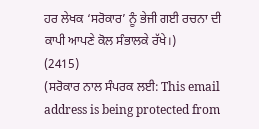ਹਰ ਲੇਖਕ ‘ਸਰੋਕਾਰ’ ਨੂੰ ਭੇਜੀ ਗਈ ਰਚਨਾ ਦੀ ਕਾਪੀ ਆਪਣੇ ਕੋਲ ਸੰਭਾਲਕੇ ਰੱਖੇ।)
(2415)
(ਸਰੋਕਾਰ ਨਾਲ ਸੰਪਰਕ ਲਈ: This email address is being protected from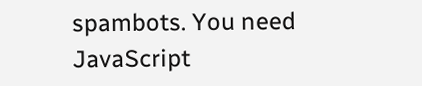spambots. You need JavaScript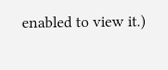enabled to view it.)